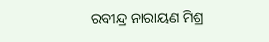ରବୀନ୍ଦ୍ର ନାରାୟଣ ମିଶ୍ର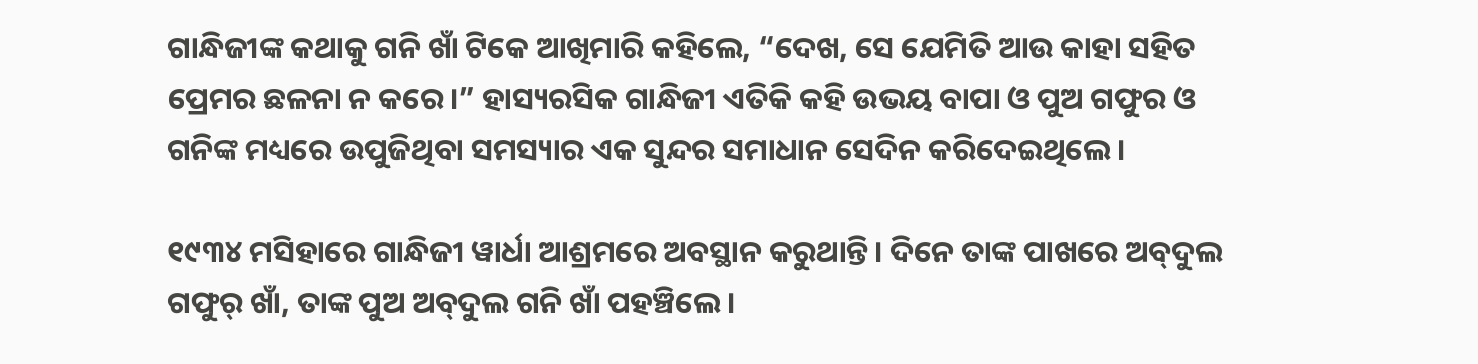ଗାନ୍ଧିଜୀଙ୍କ କଥାକୁ ଗନି ଖାଁ ଟିକେ ଆଖିମାରି କହିଲେ, “ଦେଖ, ସେ ଯେମିତି ଆଉ କାହା ସହିତ ପ୍ରେମର ଛଳନା ନ କରେ।” ହାସ୍ୟରସିକ ଗାନ୍ଧିଜୀ ଏତିକି କହି ଉଭୟ ବାପା ଓ ପୁଅ ଗଫୁର ଓ ଗନିଙ୍କ ମଧ୍ୟରେ ଉପୁଜିଥିବା ସମସ୍ୟାର ଏକ ସୁନ୍ଦର ସମାଧାନ ସେଦିନ କରିଦେଇଥିଲେ।

୧୯୩୪ ମସିହାରେ ଗାନ୍ଧିଜୀ ୱାର୍ଧା ଆଶ୍ରମରେ ଅବସ୍ଥାନ କରୁଥାନ୍ତି। ଦିନେ ତାଙ୍କ ପାଖରେ ଅବ୍‌ଦୁଲ ଗଫୁର୍ ଖାଁ, ତାଙ୍କ ପୁଅ ଅବ୍‌ଦୁଲ ଗନି ଖାଁ ପହଞ୍ଚିଲେ।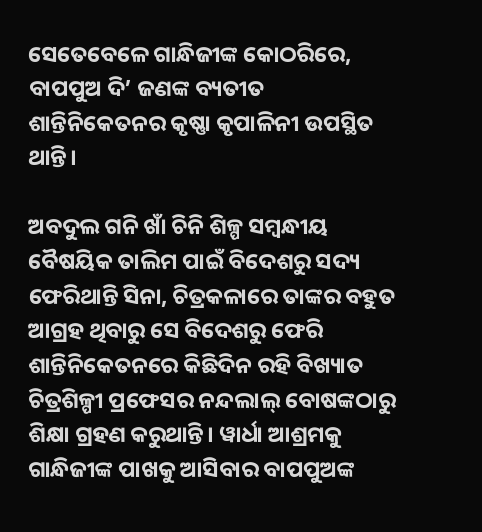ସେତେବେଳେ ଗାନ୍ଧିଜୀଙ୍କ କୋଠରିରେ, ବାପପୁଅ ଦି’ ଜଣଙ୍କ ବ୍ୟତୀତ ଶାନ୍ତିନିକେତନର କୃଷ୍ଣା କୃପାଳିନୀ ଉପସ୍ଥିତ ଥାନ୍ତି।

ଅବଦୁଲ ଗନି ଖାଁ ଚିନି ଶିଳ୍ପ ସମ୍ବନ୍ଧୀୟ ବୈଷୟିକ ତାଲିମ ପାଇଁ ବିଦେଶରୁ ସଦ୍ୟ ଫେରିଥାନ୍ତି ସିନା, ଚିତ୍ରକଳାରେ ତାଙ୍କର ବହୁତ ଆଗ୍ରହ ଥିବାରୁ ସେ ବିଦେଶରୁ ଫେରି ଶାନ୍ତିନିକେତନରେ କିଛିଦିନ ରହି ବିଖ୍ୟାତ ଚିତ୍ରଶିଳ୍ପୀ ପ୍ରଫେସର ନନ୍ଦଲାଲ୍‌ ବୋଷଙ୍କଠାରୁ ଶିକ୍ଷା ଗ୍ରହଣ କରୁଥାନ୍ତି। ୱାର୍ଧା ଆଶ୍ରମକୁ ଗାନ୍ଧିଜୀଙ୍କ ପାଖକୁ ଆସିବାର ବାପପୁଅଙ୍କ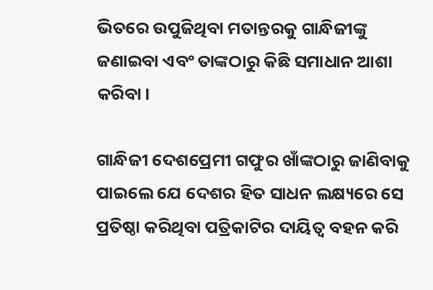ଭିତରେ ଉପୁଜିଥିବା ମତାନ୍ତରକୁ ଗାନ୍ଧିଜୀଙ୍କୁ ଜଣାଇବା ଏବଂ ତାଙ୍କଠାରୁ କିଛି ସମାଧାନ ଆଶା କରିବା।

ଗାନ୍ଧିଜୀ ଦେଶପ୍ରେମୀ ଗଫୁର ଖାଁଙ୍କଠାରୁ ଜାଣିବାକୁ ପାଇଲେ ଯେ ଦେଶର ହିତ ସାଧନ ଲକ୍ଷ୍ୟରେ ସେ ପ୍ରତିଷ୍ଠା କରିଥିବା ପତ୍ରିକାଟିର ଦାୟିତ୍ୱ ବହନ କରି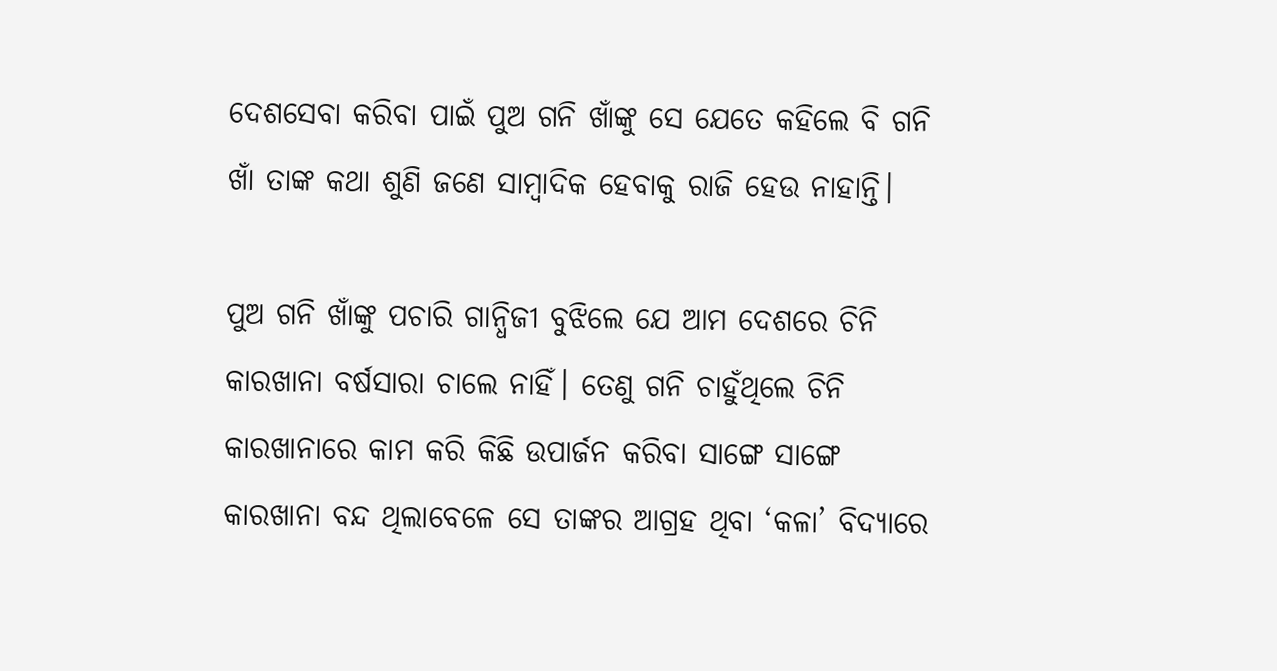ଦେଶସେବା କରିବା ପାଇଁ ପୁଅ ଗନି ଖାଁଙ୍କୁ ସେ ଯେତେ କହିଲେ ବି ଗନି ଖାଁ ତାଙ୍କ କଥା ଶୁଣି ଜଣେ ସାମ୍ବାଦିକ ହେବାକୁ ରାଜି ହେଉ ନାହାନ୍ତି।

ପୁଅ ଗନି ଖାଁଙ୍କୁ ପଚାରି ଗାନ୍ଧିଜୀ ବୁଝିଲେ ଯେ ଆମ ଦେଶରେ ଚିନି କାରଖାନା ବର୍ଷସାରା ଚାଲେ ନାହିଁ। ତେଣୁ ଗନି ଚାହୁଁଥିଲେ ଚିନି କାରଖାନାରେ କାମ କରି କିଛି ଉପାର୍ଜନ କରିବା ସାଙ୍ଗେ ସାଙ୍ଗେ କାରଖାନା ବନ୍ଦ ଥିଲାବେଳେ ସେ ତାଙ୍କର ଆଗ୍ରହ ଥିବା ‘କଳା’ ବିଦ୍ୟାରେ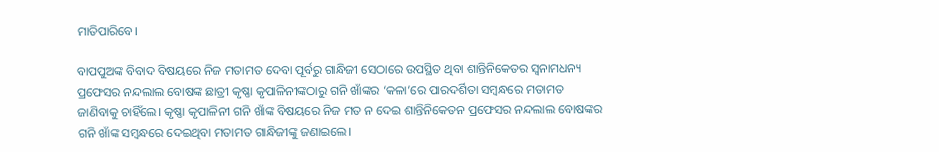ମାତିପାରିବେ।

ବାପପୁଅଙ୍କ ବିବାଦ ବିଷୟରେ ନିଜ ମତାମତ ଦେବା ପୂର୍ବରୁ ଗାନ୍ଧିଜୀ ସେଠାରେ ଉପସ୍ଥିତ ଥିବା ଶାନ୍ତିନିକେତର ସ୍ୱନାମଧନ୍ୟ ପ୍ରଫେସର ନନ୍ଦଲାଲ ବୋଷଙ୍କ ଛାତ୍ରୀ କୃଷ୍ଣା କୃପାଳିନୀଙ୍କଠାରୁ ଗନି ଖାଁଙ୍କର ‘କଳା’ରେ ପାରଦର୍ଶିତା ସମ୍ବନ୍ଧରେ ମତାମତ ଜାଣିବାକୁ ଚାହିଁଲେ। କୃଷ୍ଣା କୃପାଳିନୀ ଗନି ଖାଁଙ୍କ ବିଷୟରେ ନିଜ ମତ ନ ଦେଇ ଶାନ୍ତିନିକେତନ ପ୍ରଫେସର ନନ୍ଦଲାଲ ବୋଷଙ୍କର ଗନି ଖାଁଙ୍କ ସମ୍ବନ୍ଧରେ ଦେଇଥିବା ମତାମତ ଗାନ୍ଧିଜୀଙ୍କୁ ଜଣାଇଲେ।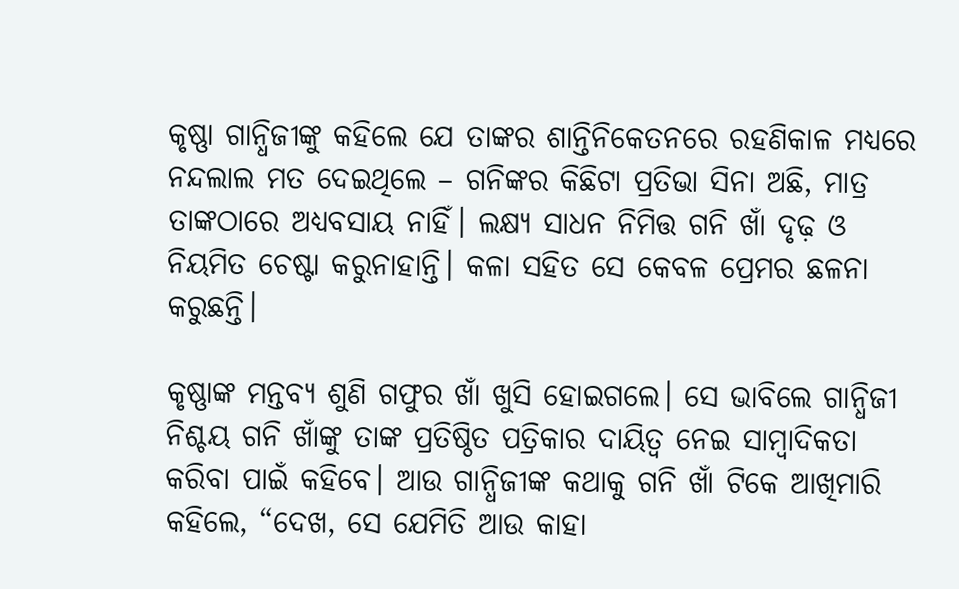କୃଷ୍ଣା ଗାନ୍ଧିଜୀଙ୍କୁ କହିଲେ ଯେ ତାଙ୍କର ଶାନ୍ତିନିକେତନରେ ରହଣିକାଳ ମଧ୍ୟରେ ନନ୍ଦଲାଲ ମତ ଦେଇଥିଲେ – ଗନିଙ୍କର କିଛିଟା ପ୍ରତିଭା ସିନା ଅଛି, ମାତ୍ର ତାଙ୍କଠାରେ ଅଧ୍ୟବସାୟ ନାହିଁ। ଲକ୍ଷ୍ୟ ସାଧନ ନିମିତ୍ତ ଗନି ଖାଁ ଦୃଢ଼ ଓ ନିୟମିତ ଚେଷ୍ଟା କରୁନାହାନ୍ତି। କଳା ସହିତ ସେ କେବଳ ପ୍ରେମର ଛଳନା କରୁଛନ୍ତି।

କୃଷ୍ଣାଙ୍କ ମନ୍ତବ୍ୟ ଶୁଣି ଗଫୁର ଖାଁ ଖୁସି ହୋଇଗଲେ। ସେ ଭାବିଲେ ଗାନ୍ଧିଜୀ ନିଶ୍ଚୟ ଗନି ଖାଁଙ୍କୁ ତାଙ୍କ ପ୍ରତିଷ୍ଠିତ ପତ୍ରିକାର ଦାୟିତ୍ୱ ନେଇ ସାମ୍ବାଦିକତା କରିବା ପାଇଁ କହିବେ। ଆଉ ଗାନ୍ଧିଜୀଙ୍କ କଥାକୁ ଗନି ଖାଁ ଟିକେ ଆଖିମାରି କହିଲେ, “ଦେଖ, ସେ ଯେମିତି ଆଉ କାହା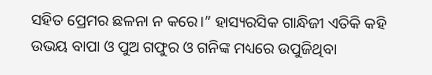ସହିତ ପ୍ରେମର ଛଳନା ନ କରେ।” ହାସ୍ୟରସିକ ଗାନ୍ଧିଜୀ ଏତିକି କହି ଉଭୟ ବାପା ଓ ପୁଅ ଗଫୁର ଓ ଗନିଙ୍କ ମଧ୍ୟରେ ଉପୁଜିଥିବା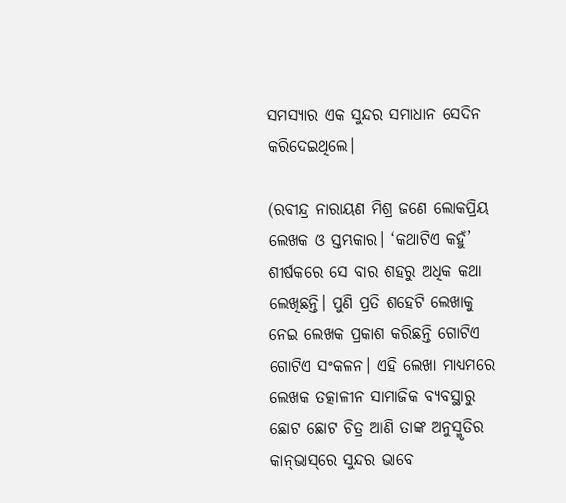ସମସ୍ୟାର ଏକ ସୁନ୍ଦର ସମାଧାନ ସେଦିନ କରିଦେଇଥିଲେ।

(ରବୀନ୍ଦ୍ର ନାରାୟଣ ମିଶ୍ର ଜଣେ ଲୋକପ୍ରିୟ ଲେଖକ ଓ ସ୍ତମ୍ଭକାର। ‘କଥାଟିଏ କହୁଁ’ ଶୀର୍ଷକରେ ସେ ବାର ଶହରୁ ଅଧିକ କଥା ଲେଖିଛନ୍ତି। ପୁଣି ପ୍ରତି ଶହେଟି ଲେଖାକୁ ନେଇ ଲେଖକ ପ୍ରକାଶ କରିଛନ୍ତି ଗୋଟିଏ ଗୋଟିଏ ସଂକଳନ। ଏହି ଲେଖା ମାଧ୍ୟମରେ ଲେଖକ ତତ୍କାଳୀନ ସାମାଜିକ ବ୍ୟବସ୍ଥାରୁ ଛୋଟ ଛୋଟ ଚିତ୍ର ଆଣି ତାଙ୍କ ଅନୁସ୍ମୃତିର କାନ୍‌ଭାସ୍‌ରେ ସୁନ୍ଦର ଭାବେ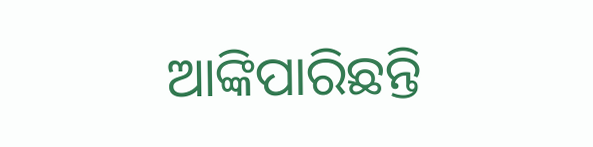ଆଙ୍କିପାରିଛନ୍ତି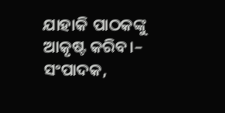ଯାହାକି ପାଠକଙ୍କୁ ଆକୃଷ୍ଟ କରିବ।– ସଂପାଦକ,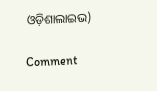ଓଡ଼ିଶାଲାଇଭ)

Comment